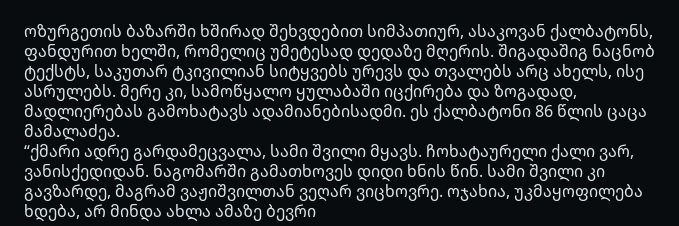ოზურგეთის ბაზარში ხშირად შეხვდებით სიმპათიურ, ასაკოვან ქალბატონს, ფანდურით ხელში, რომელიც უმეტესად დედაზე მღერის. შიგადაშიგ ნაცნობ ტექსტს, საკუთარ ტკივილიან სიტყვებს ურევს და თვალებს არც ახელს, ისე ასრულებს. მერე კი, სამოწყალო ყულაბაში იცქირება და ზოგადად, მადლიერებას გამოხატავს ადამიანებისადმი. ეს ქალბატონი 86 წლის ცაცა მამალაძეა.
“ქმარი ადრე გარდამეცვალა, სამი შვილი მყავს. ჩოხატაურელი ქალი ვარ, ვანისქედიდან. ნაგომარში გამათხოვეს დიდი ხნის წინ. სამი შვილი კი გავზარდე, მაგრამ ვაჟიშვილთან ვეღარ ვიცხოვრე. ოჯახია, უკმაყოფილება ხდება, არ მინდა ახლა ამაზე ბევრი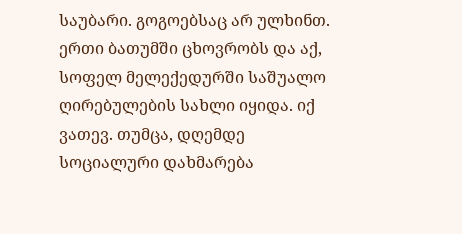საუბარი. გოგოებსაც არ ულხინთ. ერთი ბათუმში ცხოვრობს და აქ, სოფელ მელექედურში საშუალო ღირებულების სახლი იყიდა. იქ ვათევ. თუმცა, დღემდე სოციალური დახმარება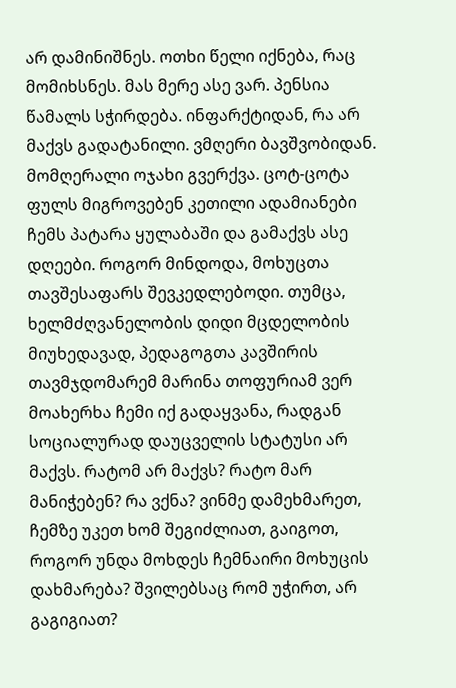არ დამინიშნეს. ოთხი წელი იქნება, რაც მომიხსნეს. მას მერე ასე ვარ. პენსია წამალს სჭირდება. ინფარქტიდან, რა არ მაქვს გადატანილი. ვმღერი ბავშვობიდან. მომღერალი ოჯახი გვერქვა. ცოტ-ცოტა ფულს მიგროვებენ კეთილი ადამიანები ჩემს პატარა ყულაბაში და გამაქვს ასე დღეები. როგორ მინდოდა, მოხუცთა თავშესაფარს შევკედლებოდი. თუმცა, ხელმძღვანელობის დიდი მცდელობის მიუხედავად, პედაგოგთა კავშირის თავმჯდომარემ მარინა თოფურიამ ვერ მოახერხა ჩემი იქ გადაყვანა, რადგან სოციალურად დაუცველის სტატუსი არ მაქვს. რატომ არ მაქვს? რატო მარ მანიჭებენ? რა ვქნა? ვინმე დამეხმარეთ, ჩემზე უკეთ ხომ შეგიძლიათ, გაიგოთ, როგორ უნდა მოხდეს ჩემნაირი მოხუცის დახმარება? შვილებსაც რომ უჭირთ, არ გაგიგიათ?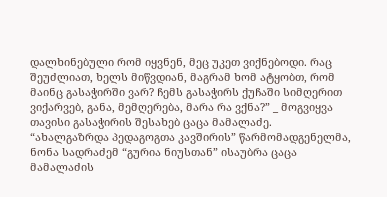დალხინებული რომ იყვნენ, მეც უკეთ ვიქნებოდი. რაც შეუძლიათ, ხელს მიწვდიან, მაგრამ ხომ ატყობთ, რომ მაინც გასაჭირში ვარ? ჩემს გასაჭირს ქუჩაში სიმღერით ვიქარვებ, განა, მემღერება, მარა რა ვქნა?” _ მოგვიყვა თავისი გასაჭირის შესახებ ცაცა მამალაძე.
“ახალგაზრდა პედაგოგთა კავშირის” წარმომადგენელმა, ნონა სადრაძემ “გურია ნიუსთან” ისაუბრა ცაცა მამალაძის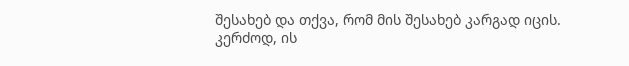შესახებ და თქვა, რომ მის შესახებ კარგად იცის. კერძოდ, ის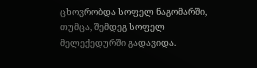ცხოვრობდა სოფელ ნაგომარში, თუმცა, შემდეგ სოფელ მელექედურში გადავიდა.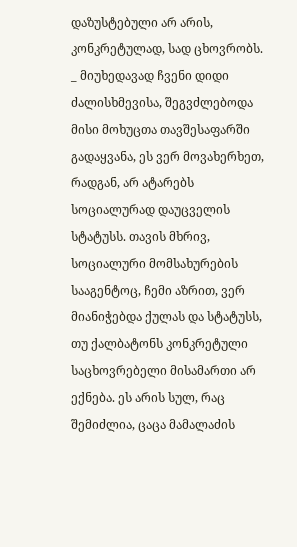დაზუსტებული არ არის, კონკრეტულად, სად ცხოვრობს.
_ მიუხედავად ჩვენი დიდი ძალისხმევისა, შეგვძლებოდა მისი მოხუცთა თავშესაფარში გადაყვანა, ეს ვერ მოვახერხეთ, რადგან, არ ატარებს სოციალურად დაუცველის სტატუსს. თავის მხრივ, სოციალური მომსახურების სააგენტოც, ჩემი აზრით, ვერ მიანიჭებდა ქულას და სტატუსს, თუ ქალბატონს კონკრეტული საცხოვრებელი მისამართი არ ექნება. ეს არის სულ, რაც შემიძლია, ცაცა მამალაძის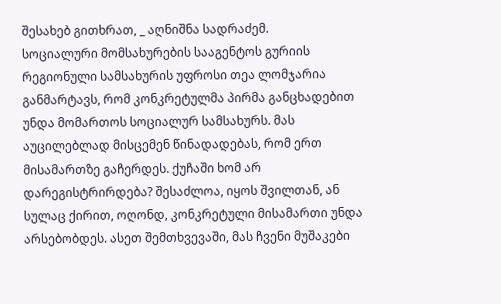შესახებ გითხრათ, _ აღნიშნა სადრაძემ.
სოციალური მომსახურების სააგენტოს გურიის რეგიონული სამსახურის უფროსი თეა ლომჯარია განმარტავს, რომ კონკრეტულმა პირმა განცხადებით უნდა მომართოს სოციალურ სამსახურს. მას აუცილებლად მისცემენ წინადადებას, რომ ერთ მისამართზე გაჩერდეს. ქუჩაში ხომ არ დარეგისტრირდება? შესაძლოა, იყოს შვილთან, ან სულაც ქირით, ოღონდ, კონკრეტული მისამართი უნდა არსებობდეს. ასეთ შემთხვევაში, მას ჩვენი მუშაკები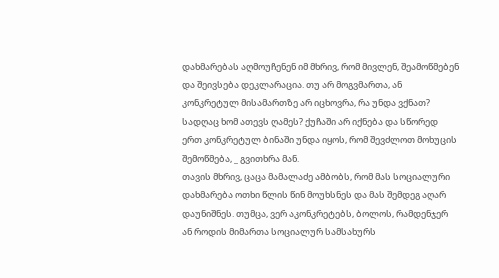დახმარებას აღმოუჩენენ იმ მხრივ, რომ მივლენ, შეამოწმებენ და შეივსება დეკლარაცია. თუ არ მოგვმართა, ან კონკრეტულ მისამართზე არ იცხოვრა, რა უნდა ვქნათ? სადღაც ხომ ათევს ღამეს? ქუჩაში არ იქნება და სწორედ ერთ კონკრეტულ ბინაში უნდა იყოს, რომ შევძლოთ მოხუცის შემოწმება, _ გვითხრა მან.
თავის მხრივ, ცაცა მამალაძე ამბობს, რომ მას სოციალური დახმარება ოთხი წლის წინ მოუხსნეს და მას შემდეგ აღარ დაუნიშნეს. თუმცა, ვერ აკონკრეტებს, ბოლოს, რამდენჯერ ან როდის მიმართა სოციალურ სამსახურს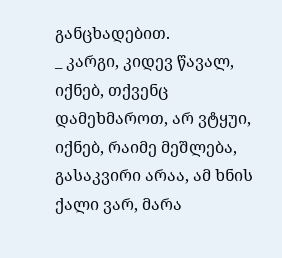განცხადებით.
_ კარგი, კიდევ წავალ, იქნებ, თქვენც დამეხმაროთ, არ ვტყუი, იქნებ, რაიმე მეშლება, გასაკვირი არაა, ამ ხნის ქალი ვარ, მარა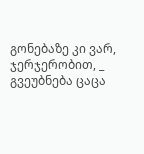გონებაზე კი ვარ, ჯერჯერობით, _ გვეუბნება ცაცა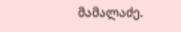მამალაძე.